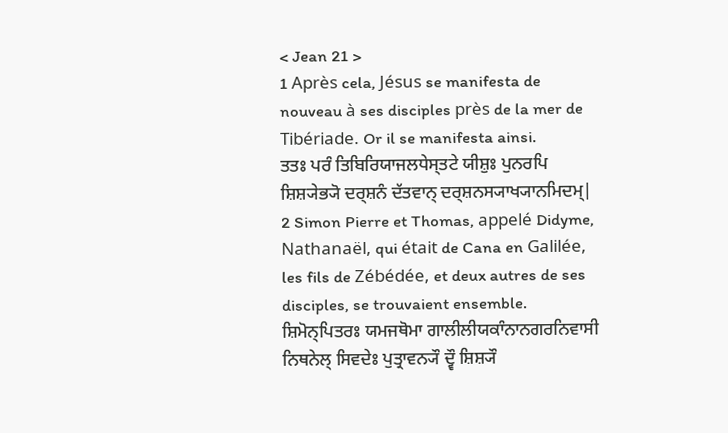< Jean 21 >
1 Après cela, Jésus se manifesta de nouveau à ses disciples près de la mer de Tibériade. Or il se manifesta ainsi.
ਤਤਃ ਪਰੰ ਤਿਬਿਰਿਯਾਜਲਧੇਸ੍ਤਟੇ ਯੀਸ਼ੁਃ ਪੁਨਰਪਿ ਸ਼ਿਸ਼੍ਯੇਭ੍ਯੋ ਦਰ੍ਸ਼ਨੰ ਦੱਤਵਾਨ੍ ਦਰ੍ਸ਼ਨਸ੍ਯਾਖ੍ਯਾਨਮਿਦਮ੍|
2 Simon Pierre et Thomas, appelé Didyme, Nathanaël, qui était de Cana en Galilée, les fils de Zébédée, et deux autres de ses disciples, se trouvaient ensemble.
ਸ਼ਿਮੋਨ੍ਪਿਤਰਃ ਯਮਜਥੋਮਾ ਗਾਲੀਲੀਯਕਾੰਨਾਨਗਰਨਿਵਾਸੀ ਨਿਥਨੇਲ੍ ਸਿਵਦੇਃ ਪੁਤ੍ਰਾਵਨ੍ਯੌ ਦ੍ਵੌ ਸ਼ਿਸ਼੍ਯੌ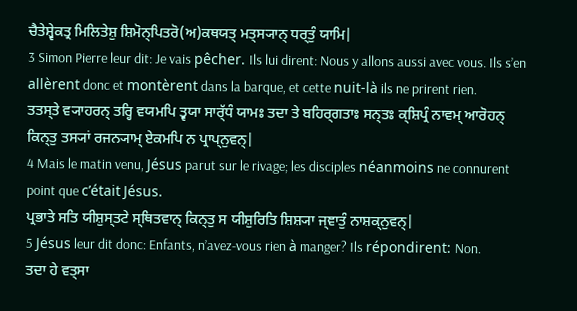ਚੈਤੇਸ਼੍ਵੇਕਤ੍ਰ ਮਿਲਿਤੇਸ਼ੁ ਸ਼ਿਮੋਨ੍ਪਿਤਰੋ(ਅ)ਕਥਯਤ੍ ਮਤ੍ਸ੍ਯਾਨ੍ ਧਰ੍ਤੁੰ ਯਾਮਿ|
3 Simon Pierre leur dit: Je vais pêcher. Ils lui dirent: Nous y allons aussi avec vous. Ils s’en allèrent donc et montèrent dans la barque, et cette nuit-là ils ne prirent rien.
ਤਤਸ੍ਤੇ ਵ੍ਯਾਹਰਨ੍ ਤਰ੍ਹਿ ਵਯਮਪਿ ਤ੍ਵਯਾ ਸਾਰ੍ੱਧੰ ਯਾਮਃ ਤਦਾ ਤੇ ਬਹਿਰ੍ਗਤਾਃ ਸਨ੍ਤਃ ਕ੍ਸ਼ਿਪ੍ਰੰ ਨਾਵਮ੍ ਆਰੋਹਨ੍ ਕਿਨ੍ਤੁ ਤਸ੍ਯਾਂ ਰਜਨ੍ਯਾਮ੍ ਏਕਮਪਿ ਨ ਪ੍ਰਾਪ੍ਨੁਵਨ੍|
4 Mais le matin venu, Jésus parut sur le rivage; les disciples néanmoins ne connurent point que c’était Jésus.
ਪ੍ਰਭਾਤੇ ਸਤਿ ਯੀਸ਼ੁਸ੍ਤਟੇ ਸ੍ਥਿਤਵਾਨ੍ ਕਿਨ੍ਤੁ ਸ ਯੀਸ਼ੁਰਿਤਿ ਸ਼ਿਸ਼੍ਯਾ ਜ੍ਞਾਤੁੰ ਨਾਸ਼ਕ੍ਨੁਵਨ੍|
5 Jésus leur dit donc: Enfants, n’avez-vous rien à manger? Ils répondirent: Non.
ਤਦਾ ਹੇ ਵਤ੍ਸਾ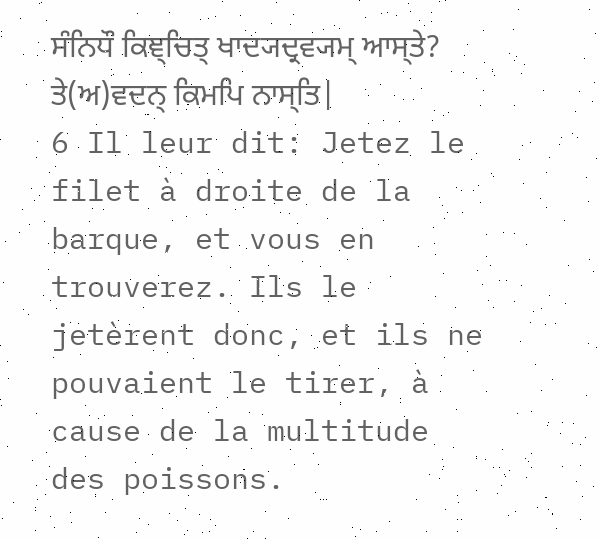ਸੰਨਿਧੌ ਕਿਞ੍ਚਿਤ੍ ਖਾਦ੍ਯਦ੍ਰਵ੍ਯਮ੍ ਆਸ੍ਤੇ? ਤੇ(ਅ)ਵਦਨ੍ ਕਿਮਪਿ ਨਾਸ੍ਤਿ|
6 Il leur dit: Jetez le filet à droite de la barque, et vous en trouverez. Ils le jetèrent donc, et ils ne pouvaient le tirer, à cause de la multitude des poissons.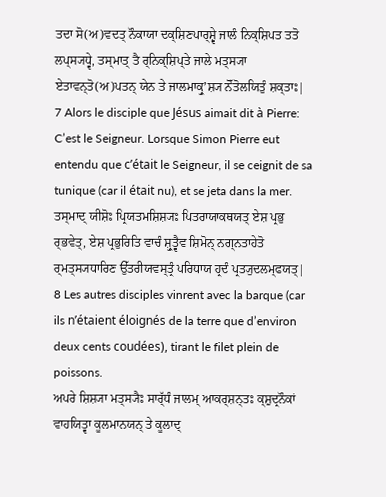ਤਦਾ ਸੋ(ਅ)ਵਦਤ੍ ਨੌਕਾਯਾ ਦਕ੍ਸ਼ਿਣਪਾਰ੍ਸ਼੍ਵੇ ਜਾਲੰ ਨਿਕ੍ਸ਼ਿਪਤ ਤਤੋ ਲਪ੍ਸ੍ਯਧ੍ਵੇ, ਤਸ੍ਮਾਤ੍ ਤੈ ਰ੍ਨਿਕ੍ਸ਼ਿਪ੍ਤੇ ਜਾਲੇ ਮਤ੍ਸ੍ਯਾ ਏਤਾਵਨ੍ਤੋ(ਅ)ਪਤਨ੍ ਯੇਨ ਤੇ ਜਾਲਮਾਕ੍ਰੁʼਸ਼੍ਯ ਨੋੱਤੋਲਯਿਤੁੰ ਸ਼ਕ੍ਤਾਃ|
7 Alors le disciple que Jésus aimait dit à Pierre: C’est le Seigneur. Lorsque Simon Pierre eut entendu que c’était le Seigneur, il se ceignit de sa tunique (car il était nu), et se jeta dans la mer.
ਤਸ੍ਮਾਦ੍ ਯੀਸ਼ੋਃ ਪ੍ਰਿਯਤਮਸ਼ਿਸ਼੍ਯਃ ਪਿਤਰਾਯਾਕਥਯਤ੍ ਏਸ਼ ਪ੍ਰਭੁ ਰ੍ਭਵੇਤ੍, ਏਸ਼ ਪ੍ਰਭੁਰਿਤਿ ਵਾਚੰ ਸ਼੍ਰੁਤ੍ਵੈਵ ਸ਼ਿਮੋਨ੍ ਨਗ੍ਨਤਾਹੇਤੋ ਰ੍ਮਤ੍ਸ੍ਯਧਾਰਿਣ ਉੱਤਰੀਯਵਸ੍ਤ੍ਰੰ ਪਰਿਧਾਯ ਹ੍ਰਦੰ ਪ੍ਰਤ੍ਯੁਦਲਮ੍ਫਯਤ੍|
8 Les autres disciples vinrent avec la barque (car ils n’étaient éloignés de la terre que d’environ deux cents coudées), tirant le filet plein de poissons.
ਅਪਰੇ ਸ਼ਿਸ਼੍ਯਾ ਮਤ੍ਸ੍ਯੈਃ ਸਾਰ੍ੱਧੰ ਜਾਲਮ੍ ਆਕਰ੍ਸ਼ਨ੍ਤਃ ਕ੍ਸ਼ੁਦ੍ਰਨੌਕਾਂ ਵਾਹਯਿਤ੍ਵਾ ਕੂਲਮਾਨਯਨ੍ ਤੇ ਕੂਲਾਦ੍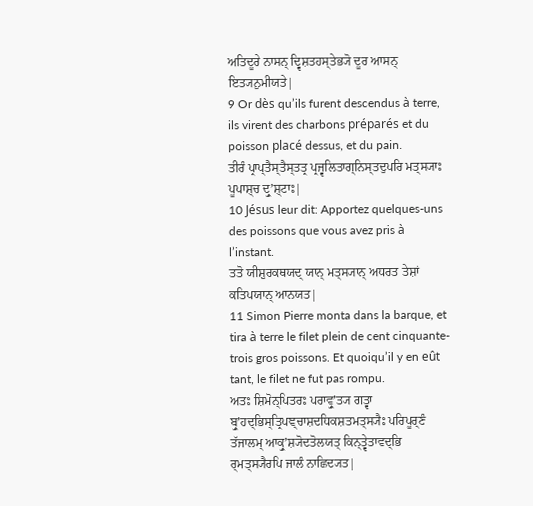ਅਤਿਦੂਰੇ ਨਾਸਨ੍ ਦ੍ਵਿਸ਼ਤਹਸ੍ਤੇਭ੍ਯੋ ਦੂਰ ਆਸਨ੍ ਇਤ੍ਯਨੁਮੀਯਤੇ|
9 Or dès qu’ils furent descendus à terre, ils virent des charbons préparés et du poisson placé dessus, et du pain.
ਤੀਰੰ ਪ੍ਰਾਪ੍ਤੈਸ੍ਤੈਸ੍ਤਤ੍ਰ ਪ੍ਰਜ੍ਵਲਿਤਾਗ੍ਨਿਸ੍ਤਦੁਪਰਿ ਮਤ੍ਸ੍ਯਾਃ ਪੂਪਾਸ਼੍ਚ ਦ੍ਰੁʼਸ਼੍ਟਾਃ|
10 Jésus leur dit: Apportez quelques-uns des poissons que vous avez pris à l’instant.
ਤਤੋ ਯੀਸ਼ੁਰਕਥਯਦ੍ ਯਾਨ੍ ਮਤ੍ਸ੍ਯਾਨ੍ ਅਧਰਤ ਤੇਸ਼ਾਂ ਕਤਿਪਯਾਨ੍ ਆਨਯਤ|
11 Simon Pierre monta dans la barque, et tira à terre le filet plein de cent cinquante-trois gros poissons. Et quoiqu’il y en eût tant, le filet ne fut pas rompu.
ਅਤਃ ਸ਼ਿਮੋਨ੍ਪਿਤਰਃ ਪਰਾਵ੍ਰੁʼਤ੍ਯ ਗਤ੍ਵਾ ਬ੍ਰੁʼਹਦ੍ਭਿਸ੍ਤ੍ਰਿਪਞ੍ਚਾਸ਼ਦਧਿਕਸ਼ਤਮਤ੍ਸ੍ਯੈਃ ਪਰਿਪੂਰ੍ਣੰ ਤੱਜਾਲਮ੍ ਆਕ੍ਰੁʼਸ਼੍ਯੋਦਤੋਲਯਤ੍ ਕਿਨ੍ਤ੍ਵੇਤਾਵਦ੍ਭਿ ਰ੍ਮਤ੍ਸ੍ਯੈਰਪਿ ਜਾਲੰ ਨਾਛਿਦ੍ਯਤ|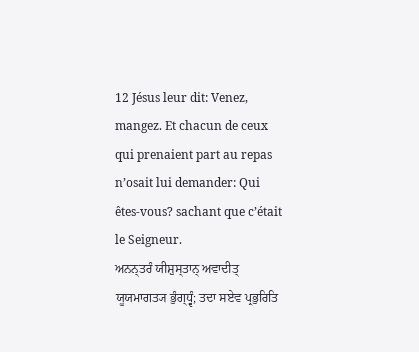12 Jésus leur dit: Venez, mangez. Et chacun de ceux qui prenaient part au repas n’osait lui demander: Qui êtes-vous? sachant que c’était le Seigneur.
ਅਨਨ੍ਤਰੰ ਯੀਸ਼ੁਸ੍ਤਾਨ੍ ਅਵਾਦੀਤ੍ ਯੂਯਮਾਗਤ੍ਯ ਭੁੰਗ੍ਧ੍ਵੰ; ਤਦਾ ਸਏਵ ਪ੍ਰਭੁਰਿਤਿ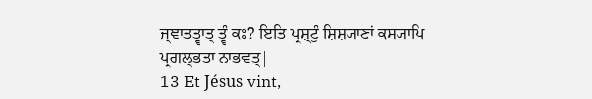ਜ੍ਞਾਤਤ੍ਵਾਤ੍ ਤ੍ਵੰ ਕਃ? ਇਤਿ ਪ੍ਰਸ਼੍ਟੁੰ ਸ਼ਿਸ਼੍ਯਾਣਾਂ ਕਸ੍ਯਾਪਿ ਪ੍ਰਗਲ੍ਭਤਾ ਨਾਭਵਤ੍|
13 Et Jésus vint,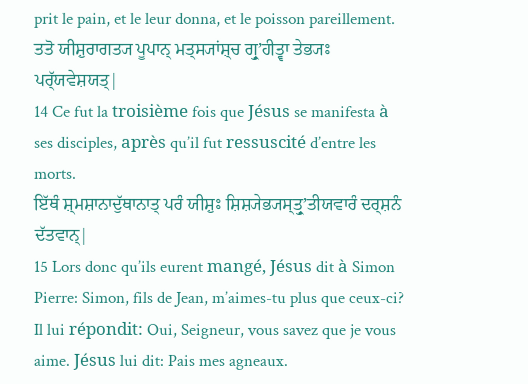prit le pain, et le leur donna, et le poisson pareillement.
ਤਤੋ ਯੀਸ਼ੁਰਾਗਤ੍ਯ ਪੂਪਾਨ੍ ਮਤ੍ਸ੍ਯਾਂਸ਼੍ਚ ਗ੍ਰੁʼਹੀਤ੍ਵਾ ਤੇਭ੍ਯਃ ਪਰ੍ੱਯਵੇਸ਼ਯਤ੍|
14 Ce fut la troisième fois que Jésus se manifesta à ses disciples, après qu’il fut ressuscité d’entre les morts.
ਇੱਥੰ ਸ਼੍ਮਸ਼ਾਨਾਦੁੱਥਾਨਾਤ੍ ਪਰੰ ਯੀਸ਼ੁਃ ਸ਼ਿਸ਼੍ਯੇਭ੍ਯਸ੍ਤ੍ਰੁʼਤੀਯਵਾਰੰ ਦਰ੍ਸ਼ਨੰ ਦੱਤਵਾਨ੍|
15 Lors donc qu’ils eurent mangé, Jésus dit à Simon Pierre: Simon, fils de Jean, m’aimes-tu plus que ceux-ci? Il lui répondit: Oui, Seigneur, vous savez que je vous aime. Jésus lui dit: Pais mes agneaux.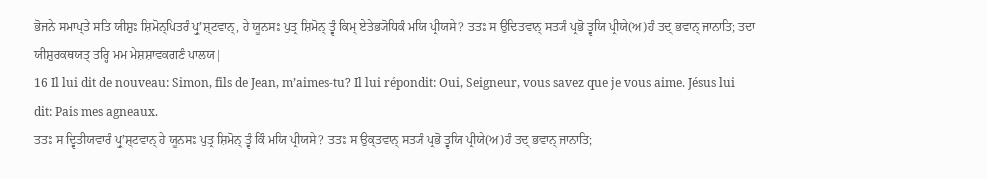ਭੋਜਨੇ ਸਮਾਪ੍ਤੇ ਸਤਿ ਯੀਸ਼ੁਃ ਸ਼ਿਮੋਨ੍ਪਿਤਰੰ ਪ੍ਰੁʼਸ਼੍ਟਵਾਨ੍, ਹੇ ਯੂਨਸਃ ਪੁਤ੍ਰ ਸ਼ਿਮੋਨ੍ ਤ੍ਵੰ ਕਿਮ੍ ਏਤੇਭ੍ਯੋਧਿਕੰ ਮਯਿ ਪ੍ਰੀਯਸੇ? ਤਤਃ ਸ ਉਦਿਤਵਾਨ੍ ਸਤ੍ਯੰ ਪ੍ਰਭੋ ਤ੍ਵਯਿ ਪ੍ਰੀਯੇ(ਅ)ਹੰ ਤਦ੍ ਭਵਾਨ੍ ਜਾਨਾਤਿ; ਤਦਾ ਯੀਸ਼ੁਰਕਥਯਤ੍ ਤਰ੍ਹਿ ਮਮ ਮੇਸ਼ਸ਼ਾਵਕਗਣੰ ਪਾਲਯ|
16 Il lui dit de nouveau: Simon, fils de Jean, m’aimes-tu? Il lui répondit: Oui, Seigneur, vous savez que je vous aime. Jésus lui dit: Pais mes agneaux.
ਤਤਃ ਸ ਦ੍ਵਿਤੀਯਵਾਰੰ ਪ੍ਰੁʼਸ਼੍ਟਵਾਨ੍ ਹੇ ਯੂਨਸਃ ਪੁਤ੍ਰ ਸ਼ਿਮੋਨ੍ ਤ੍ਵੰ ਕਿੰ ਮਯਿ ਪ੍ਰੀਯਸੇ? ਤਤਃ ਸ ਉਕ੍ਤਵਾਨ੍ ਸਤ੍ਯੰ ਪ੍ਰਭੋ ਤ੍ਵਯਿ ਪ੍ਰੀਯੇ(ਅ)ਹੰ ਤਦ੍ ਭਵਾਨ੍ ਜਾਨਾਤਿ;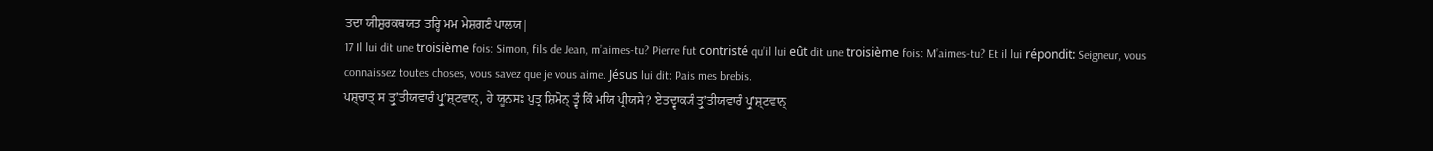ਤਦਾ ਯੀਸ਼ੁਰਕਥਯਤ ਤਰ੍ਹਿ ਮਮ ਮੇਸ਼ਗਣੰ ਪਾਲਯ|
17 Il lui dit une troisième fois: Simon, fils de Jean, m’aimes-tu? Pierre fut contristé qu’il lui eût dit une troisième fois: M’aimes-tu? Et il lui répondit: Seigneur, vous connaissez toutes choses, vous savez que je vous aime. Jésus lui dit: Pais mes brebis.
ਪਸ਼੍ਚਾਤ੍ ਸ ਤ੍ਰੁʼਤੀਯਵਾਰੰ ਪ੍ਰੁʼਸ਼੍ਟਵਾਨ੍, ਹੇ ਯੂਨਸਃ ਪੁਤ੍ਰ ਸ਼ਿਮੋਨ੍ ਤ੍ਵੰ ਕਿੰ ਮਯਿ ਪ੍ਰੀਯਸੇ? ਏਤਦ੍ਵਾਕ੍ਯੰ ਤ੍ਰੁʼਤੀਯਵਾਰੰ ਪ੍ਰੁʼਸ਼੍ਟਵਾਨ੍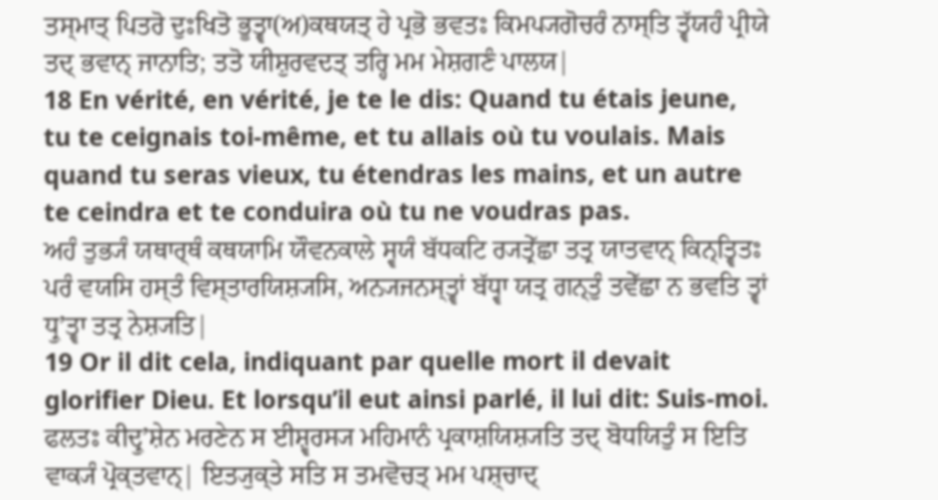ਤਸ੍ਮਾਤ੍ ਪਿਤਰੋ ਦੁਃਖਿਤੋ ਭੂਤ੍ਵਾ(ਅ)ਕਥਯਤ੍ ਹੇ ਪ੍ਰਭੋ ਭਵਤਃ ਕਿਮਪ੍ਯਗੋਚਰੰ ਨਾਸ੍ਤਿ ਤ੍ਵੱਯਹੰ ਪ੍ਰੀਯੇ ਤਦ੍ ਭਵਾਨ੍ ਜਾਨਾਤਿ; ਤਤੋ ਯੀਸ਼ੁਰਵਦਤ੍ ਤਰ੍ਹਿ ਮਮ ਮੇਸ਼ਗਣੰ ਪਾਲਯ|
18 En vérité, en vérité, je te le dis: Quand tu étais jeune, tu te ceignais toi-même, et tu allais où tu voulais. Mais quand tu seras vieux, tu étendras les mains, et un autre te ceindra et te conduira où tu ne voudras pas.
ਅਹੰ ਤੁਭ੍ਯੰ ਯਥਾਰ੍ਥੰ ਕਥਯਾਮਿ ਯੌਵਨਕਾਲੇ ਸ੍ਵਯੰ ਬੱਧਕਟਿ ਰ੍ਯਤ੍ਰੇੱਛਾ ਤਤ੍ਰ ਯਾਤਵਾਨ੍ ਕਿਨ੍ਤ੍ਵਿਤਃ ਪਰੰ ਵਯਸਿ ਹਸ੍ਤੰ ਵਿਸ੍ਤਾਰਯਿਸ਼੍ਯਸਿ, ਅਨ੍ਯਜਨਸ੍ਤ੍ਵਾਂ ਬੱਧ੍ਵਾ ਯਤ੍ਰ ਗਨ੍ਤੁੰ ਤਵੇੱਛਾ ਨ ਭਵਤਿ ਤ੍ਵਾਂ ਧ੍ਰੁʼਤ੍ਵਾ ਤਤ੍ਰ ਨੇਸ਼੍ਯਤਿ|
19 Or il dit cela, indiquant par quelle mort il devait glorifier Dieu. Et lorsqu’il eut ainsi parlé, il lui dit: Suis-moi.
ਫਲਤਃ ਕੀਦ੍ਰੁʼਸ਼ੇਨ ਮਰਣੇਨ ਸ ਈਸ਼੍ਵਰਸ੍ਯ ਮਹਿਮਾਨੰ ਪ੍ਰਕਾਸ਼ਯਿਸ਼੍ਯਤਿ ਤਦ੍ ਬੋਧਯਿਤੁੰ ਸ ਇਤਿ ਵਾਕ੍ਯੰ ਪ੍ਰੋਕ੍ਤਵਾਨ੍| ਇਤ੍ਯੁਕ੍ਤੇ ਸਤਿ ਸ ਤਮਵੋਚਤ੍ ਮਮ ਪਸ਼੍ਚਾਦ੍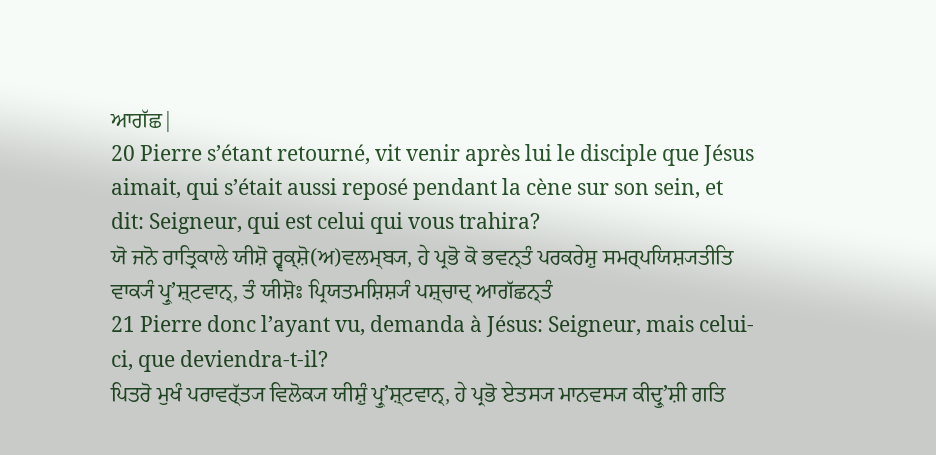ਆਗੱਛ|
20 Pierre s’étant retourné, vit venir après lui le disciple que Jésus aimait, qui s’était aussi reposé pendant la cène sur son sein, et dit: Seigneur, qui est celui qui vous trahira?
ਯੋ ਜਨੋ ਰਾਤ੍ਰਿਕਾਲੇ ਯੀਸ਼ੋ ਰ੍ਵਕ੍ਸ਼ੋ(ਅ)ਵਲਮ੍ਬ੍ਯ, ਹੇ ਪ੍ਰਭੋ ਕੋ ਭਵਨ੍ਤੰ ਪਰਕਰੇਸ਼ੁ ਸਮਰ੍ਪਯਿਸ਼੍ਯਤੀਤਿ ਵਾਕ੍ਯੰ ਪ੍ਰੁʼਸ਼੍ਟਵਾਨ੍, ਤੰ ਯੀਸ਼ੋਃ ਪ੍ਰਿਯਤਮਸ਼ਿਸ਼੍ਯੰ ਪਸ਼੍ਚਾਦ੍ ਆਗੱਛਨ੍ਤੰ
21 Pierre donc l’ayant vu, demanda à Jésus: Seigneur, mais celui-ci, que deviendra-t-il?
ਪਿਤਰੋ ਮੁਖੰ ਪਰਾਵਰ੍ੱਤ੍ਯ ਵਿਲੋਕ੍ਯ ਯੀਸ਼ੁੰ ਪ੍ਰੁʼਸ਼੍ਟਵਾਨ੍, ਹੇ ਪ੍ਰਭੋ ਏਤਸ੍ਯ ਮਾਨਵਸ੍ਯ ਕੀਦ੍ਰੁʼਸ਼ੀ ਗਤਿ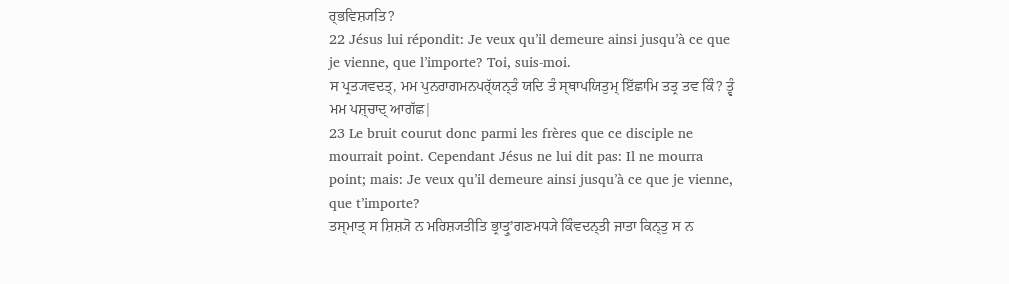ਰ੍ਭਵਿਸ਼੍ਯਤਿ?
22 Jésus lui répondit: Je veux qu’il demeure ainsi jusqu’à ce que je vienne, que l’importe? Toi, suis-moi.
ਸ ਪ੍ਰਤ੍ਯਵਦਤ੍, ਮਮ ਪੁਨਰਾਗਮਨਪਰ੍ੱਯਨ੍ਤੰ ਯਦਿ ਤੰ ਸ੍ਥਾਪਯਿਤੁਮ੍ ਇੱਛਾਮਿ ਤਤ੍ਰ ਤਵ ਕਿੰ? ਤ੍ਵੰ ਮਮ ਪਸ਼੍ਚਾਦ੍ ਆਗੱਛ|
23 Le bruit courut donc parmi les frères que ce disciple ne mourrait point. Cependant Jésus ne lui dit pas: Il ne mourra point; mais: Je veux qu’il demeure ainsi jusqu’à ce que je vienne, que t’importe?
ਤਸ੍ਮਾਤ੍ ਸ ਸ਼ਿਸ਼੍ਯੋ ਨ ਮਰਿਸ਼੍ਯਤੀਤਿ ਭ੍ਰਾਤ੍ਰੁʼਗਣਮਧ੍ਯੇ ਕਿੰਵਦਨ੍ਤੀ ਜਾਤਾ ਕਿਨ੍ਤੁ ਸ ਨ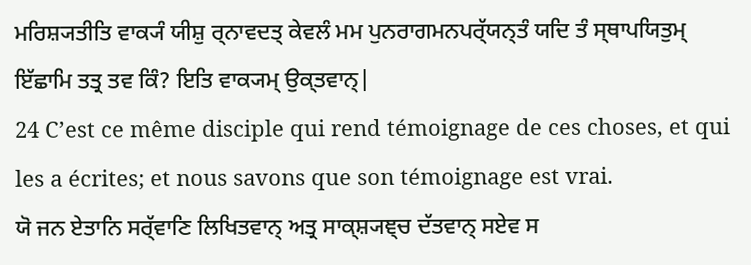ਮਰਿਸ਼੍ਯਤੀਤਿ ਵਾਕ੍ਯੰ ਯੀਸ਼ੁ ਰ੍ਨਾਵਦਤ੍ ਕੇਵਲੰ ਮਮ ਪੁਨਰਾਗਮਨਪਰ੍ੱਯਨ੍ਤੰ ਯਦਿ ਤੰ ਸ੍ਥਾਪਯਿਤੁਮ੍ ਇੱਛਾਮਿ ਤਤ੍ਰ ਤਵ ਕਿੰ? ਇਤਿ ਵਾਕ੍ਯਮ੍ ਉਕ੍ਤਵਾਨ੍|
24 C’est ce même disciple qui rend témoignage de ces choses, et qui les a écrites; et nous savons que son témoignage est vrai.
ਯੋ ਜਨ ਏਤਾਨਿ ਸਰ੍ੱਵਾਣਿ ਲਿਖਿਤਵਾਨ੍ ਅਤ੍ਰ ਸਾਕ੍ਸ਼੍ਯਞ੍ਚ ਦੱਤਵਾਨ੍ ਸਏਵ ਸ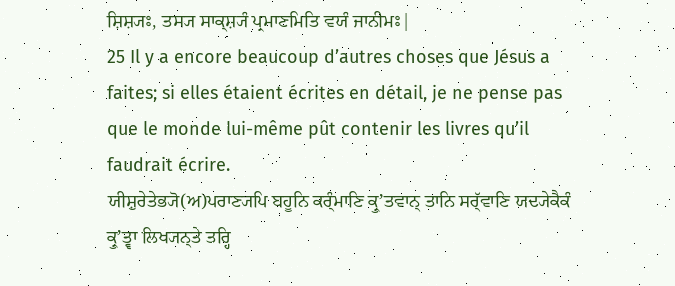ਸ਼ਿਸ਼੍ਯਃ, ਤਸ੍ਯ ਸਾਕ੍ਸ਼੍ਯੰ ਪ੍ਰਮਾਣਮਿਤਿ ਵਯੰ ਜਾਨੀਮਃ|
25 Il y a encore beaucoup d’autres choses que Jésus a faites; si elles étaient écrites en détail, je ne pense pas que le monde lui-même pût contenir les livres qu’il faudrait écrire.
ਯੀਸ਼ੁਰੇਤੇਭ੍ਯੋ(ਅ)ਪਰਾਣ੍ਯਪਿ ਬਹੂਨਿ ਕਰ੍ੰਮਾਣਿ ਕ੍ਰੁʼਤਵਾਨ੍ ਤਾਨਿ ਸਰ੍ੱਵਾਣਿ ਯਦ੍ਯੇਕੈਕੰ ਕ੍ਰੁʼਤ੍ਵਾ ਲਿਖ੍ਯਨ੍ਤੇ ਤਰ੍ਹਿ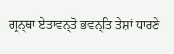ਗ੍ਰਨ੍ਥਾ ਏਤਾਵਨ੍ਤੋ ਭਵਨ੍ਤਿ ਤੇਸ਼ਾਂ ਧਾਰਣੇ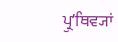ਪ੍ਰੁʼਥਿਵ੍ਯਾਂ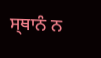ਸ੍ਥਾਨੰ ਨ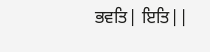ਭਵਤਿ| ਇਤਿ||